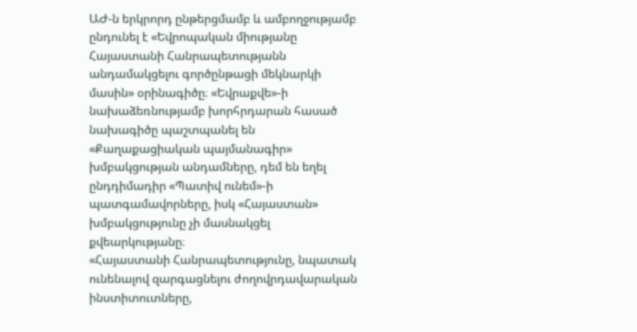ԱԺ-ն երկրորդ ընթերցմամբ և ամբողջությամբ ընդունել է «Եվրոպական միությանը Հայաստանի Հանրապետությանն անդամակցելու գործընթացի մեկնարկի մասին» օրինագիծը։ «Եվրաքվե»-ի նախաձեռնությամբ խորհրդարան հասած նախագիծը պաշտպանել են «Քաղաքացիական պայմանագիր» խմբակցության անդամները, դեմ են եղել ընդդիմադիր «Պատիվ ունեմ»-ի պատգամավորները, իսկ «Հայաստան» խմբակցությունը չի մասնակցել քվեարկությանը։
«Հայաստանի Հանրապետությունը, նպատակ ունենալով զարգացնելու ժողովրդավարական ինստիտուտները,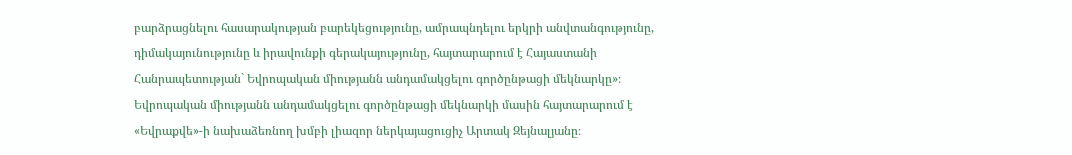բարձրացնելու հասարակության բարեկեցությունը, ամրապնդելու երկրի անվտանգությունը, դիմակայունությունը և իրավունքի գերակայությունը, հայտարարում է Հայաստանի Հանրապետության` Եվրոպական միությանն անդամակցելու գործընթացի մեկնարկը»։
Եվրոպական միությանն անդամակցելու գործընթացի մեկնարկի մասին հայտարարում է «Եվրաքվե»-ի նախաձեռնող խմբի լիազոր ներկայացուցիչ Արտակ Զեյնալյանը։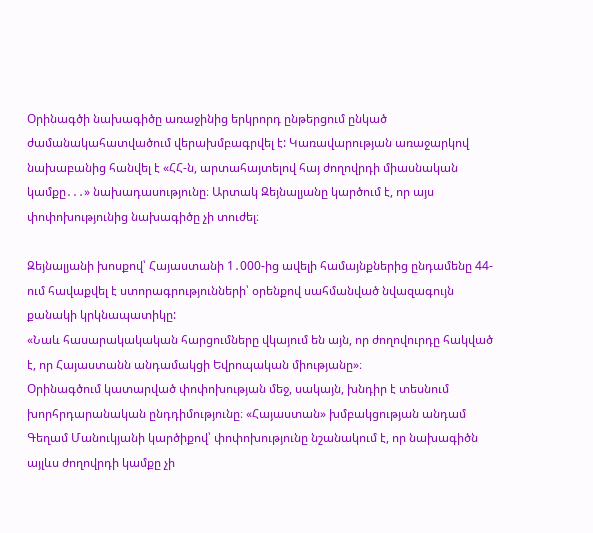Օրինագծի նախագիծը առաջինից երկրորդ ընթերցում ընկած ժամանակահատվածում վերախմբագրվել է: Կառավարության առաջարկով նախաբանից հանվել է «ՀՀ-ն, արտահայտելով հայ ժողովրդի միասնական կամքը․․․» նախադասությունը։ Արտակ Զեյնալյանը կարծում է, որ այս փոփոխությունից նախագիծը չի տուժել։

Զեյնալյանի խոսքով՝ Հայաստանի 1․000-ից ավելի համայնքներից ընդամենը 44-ում հավաքվել է ստորագրությունների՝ օրենքով սահմանված նվազագույն քանակի կրկնապատիկը:
«Նաև հասարակակական հարցումները վկայում են այն, որ ժողովուրդը հակված է, որ Հայաստանն անդամակցի Եվրոպական միությանը»։
Օրինագծում կատարված փոփոխության մեջ, սակայն, խնդիր է տեսնում խորհրդարանական ընդդիմությունը։ «Հայաստան» խմբակցության անդամ Գեղամ Մանուկյանի կարծիքով՝ փոփոխությունը նշանակում է, որ նախագիծն այլևս ժողովրդի կամքը չի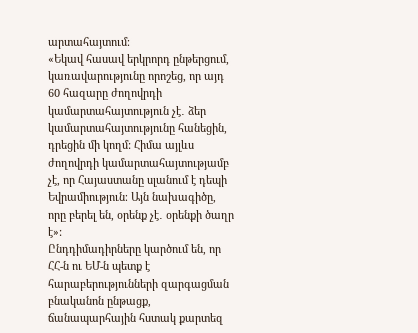արտահայտում։
«Եկավ հասավ երկրորդ ընթերցում, կառավարությունը որոշեց, որ այդ 60 հազարը ժողովրդի կամարտահայտություն չէ․ ձեր կամարտահայտությունը հանեցին, դրեցին մի կողմ: Հիմա այլևս ժողովրդի կամարտահայտությամբ չէ, որ Հայաստանը սլանում է դեպի Եվրամիություն։ Այն նախագիծը, որը բերել են, օրենք չէ․ օրենքի ծաղր է»:
Ընդդիմադիրները կարծում են, որ ՀՀ-ն ու ԵՄ-ն պետք է հարաբերությունների զարգացման բնականոն ընթացք, ճանապարհային հստակ քարտեզ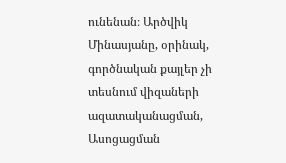ունենան։ Արծվիկ Մինասյանը, օրինակ, գործնական քայլեր չի տեսնում վիզաների ազատականացման, Ասոցացման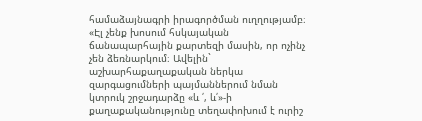համաձայնագրի իրագործման ուղղությամբ։
«Էլ չենք խոսում հսկայական ճանապարհային քարտեզի մասին, որ ոչինչ չեն ձեռնարկում։ Ավելին` աշխարհաքաղաքական ներկա զարգացումների պայմաններում նման կտրուկ շրջադարձը «և ՛, և՛»-ի քաղաքականությունը տեղափոխում է ուրիշ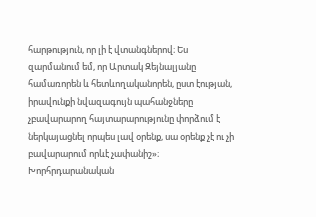հարթություն, որ լի է վտանգներով։ Ես զարմանում եմ, որ Արտակ Զեյնալյանը համառորեն և հետևողականորեն, ըստ էության, իրավունքի նվազագույն պահանջները չբավարարող հայտարարությունը փորձում է ներկայացնել որպես լավ օրենք, սա օրենք չէ ու չի բավարարում որևէ չափանիշ»։
Խորհրդարանական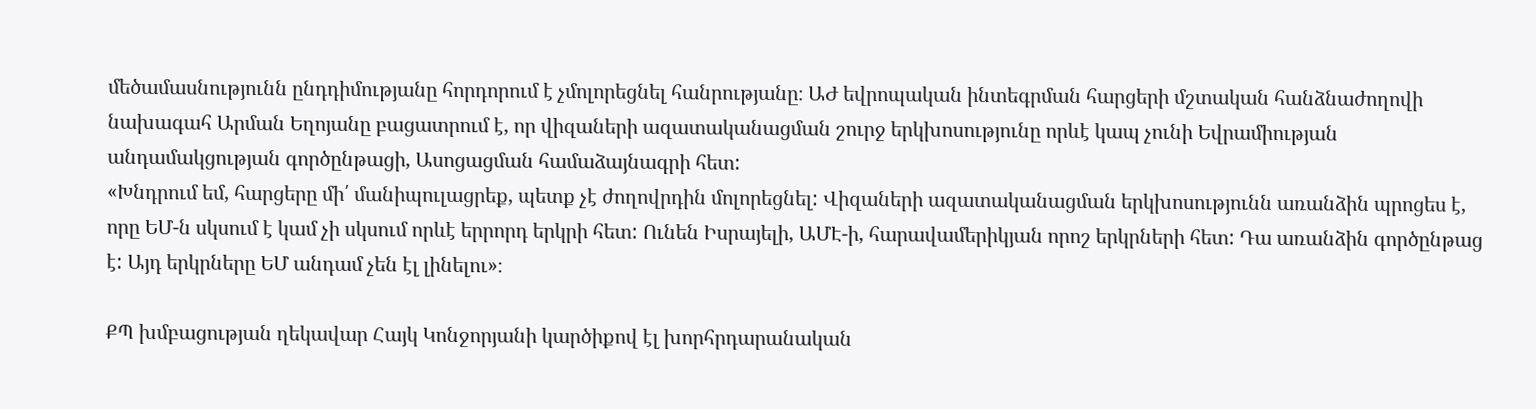մեծամասնությունն ընդդիմությանը հորդորում է չմոլորեցնել հանրությանը։ ԱԺ եվրոպական ինտեգրման հարցերի մշտական հանձնաժողովի նախագահ Արման Եղոյանը բացատրում է, որ վիզաների ազատականացման շուրջ երկխոսությունը որևէ կապ չունի Եվրամիության անդամակցության գործընթացի, Ասոցացման համաձայնագրի հետ:
«Խնդրում եմ, հարցերը մի՛ մանիպուլացրեք, պետք չէ ժողովրդին մոլորեցնել: Վիզաների ազատականացման երկխոսությունն առանձին պրոցես է, որը ԵՄ-ն սկսում է կամ չի սկսում որևէ երրորդ երկրի հետ: Ունեն Իսրայելի, ԱՄԷ-ի, հարավամերիկյան որոշ երկրների հետ: Դա առանձին գործընթաց է: Այդ երկրները ԵՄ անդամ չեն էլ լինելու»։

ՔՊ խմբացության ղեկավար Հայկ Կոնջորյանի կարծիքով էլ խորհրդարանական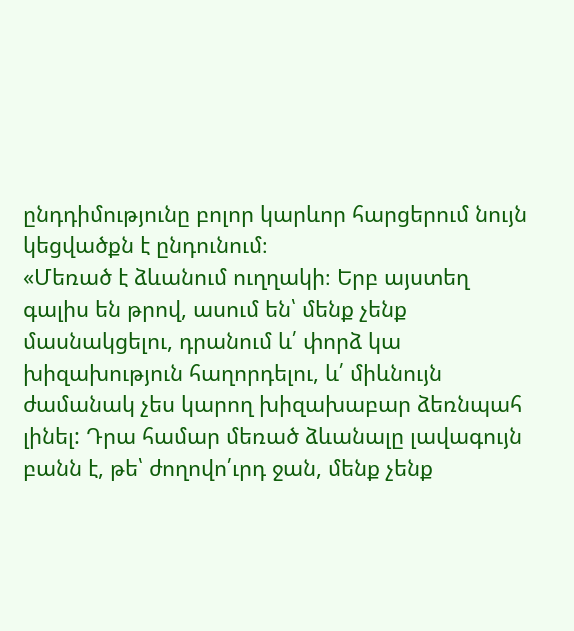ընդդիմությունը բոլոր կարևոր հարցերում նույն կեցվածքն է ընդունում։
«Մեռած է ձևանում ուղղակի։ Երբ այստեղ գալիս են թրով, ասում են՝ մենք չենք մասնակցելու, դրանում և՛ փորձ կա խիզախություն հաղորդելու, և՛ միևնույն ժամանակ չես կարող խիզախաբար ձեռնպահ լինել: Դրա համար մեռած ձևանալը լավագույն բանն է, թե՝ ժողովո՛ւրդ ջան, մենք չենք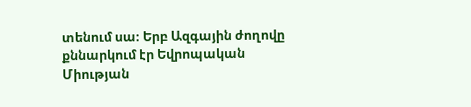տենում սա։ Երբ Ազգային ժողովը քննարկում էր Եվրոպական Միության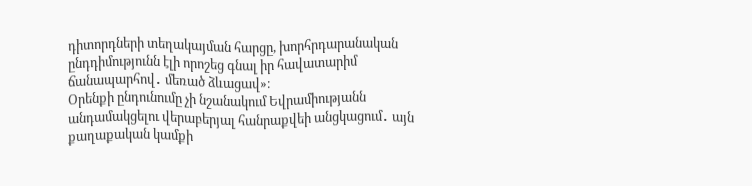դիտորդների տեղակայման հարցը, խորհրդարանական ընդդիմությունն էլի որոշեց գնալ իր հավատարիմ ճանապարհով․ մեռած ձևացավ»։
Օրենքի ընդունումը չի նշանակում Եվրամիությանն անդամակցելու վերաբերյալ հանրաքվեի անցկացում․ այն քաղաքական կամքի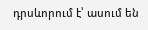դրսևորում է՝ ասում են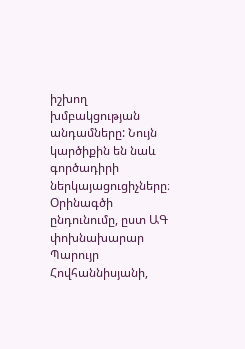իշխող խմբակցության անդամները: Նույն կարծիքին են նաև գործադիրի ներկայացուցիչները։ Օրինագծի ընդունումը, ըստ ԱԳ փոխնախարար Պարույր Հովհաննիսյանի,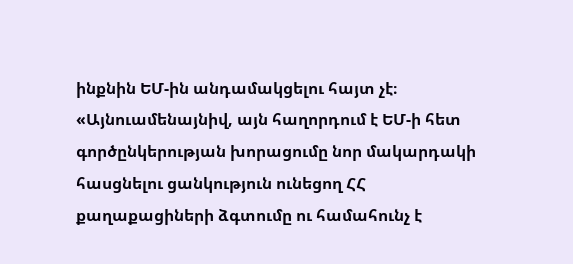ինքնին ԵՄ-ին անդամակցելու հայտ չէ։
«Այնուամենայնիվ, այն հաղորդում է ԵՄ-ի հետ գործընկերության խորացումը նոր մակարդակի հասցնելու ցանկություն ունեցող ՀՀ քաղաքացիների ձգտումը ու համահունչ է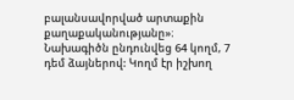բալանսավորված արտաքին քաղաքականությանը»։
Նախագիծն ընդունվեց 64 կողմ, 7 դեմ ձայներով: Կողմ էր իշխող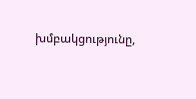խմբակցությունը,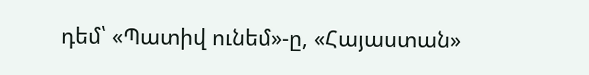դեմ՝ «Պատիվ ունեմ»-ը, «Հայաստան»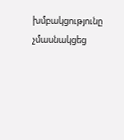խմբակցությունը չմասնակցեց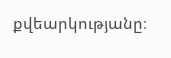քվեարկությանը։